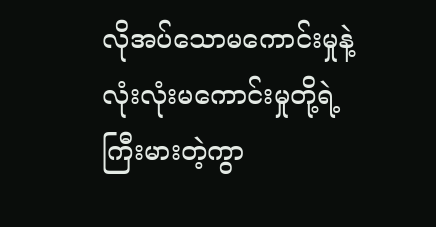လိုအပ်သောမကောင်းမှုနဲ့ လုံးလုံးမကောင်းမှုတို့ရဲ့ကြီးမားတဲ့ကွာ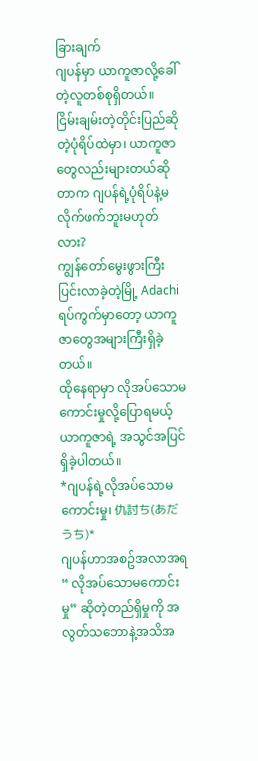ခြားချက်
ဂျပန်မှာ ယာကူဇာလို့ခေါ်တဲ့လူတစ်စုရှိတယ်။
ငြိမ်းချမ်းတဲ့တိုင်းပြည်ဆိုတဲ့ပုံရိပ်ထဲမှာ၊ ယာကူဇာတွေလည်းများတယ်ဆိုတာက ဂျပန်ရဲ့ပုံရိပ်နဲ့မလိုက်ဖက်ဘူးမဟုတ်လား?
ကျွန်တော်မွေးဖွားကြီးပြင်းလာခဲ့တဲ့မြို့ Adachi ရပ်ကွက်မှာတော့ ယာကူဇာတွေအများကြီးရှိခဲ့တယ်။
ထိုနေရာမှာ လိုအပ်သောမကောင်းမှုလို့ပြောရမယ့်ယာကူဇာရဲ့ အသွင်အပြင်ရှိခဲ့ပါတယ်။
*ဂျပန်ရဲ့လိုအပ်သောမကောင်းမှု၊ 仇討ち(あだうち)*
ဂျပန်ဟာအစဥ်အလာအရ “ လိုအပ်သောမကောင်းမှု” ဆိုတဲ့တည်ရှိမှုကို အလွတ်သဘောနဲ့အသိအ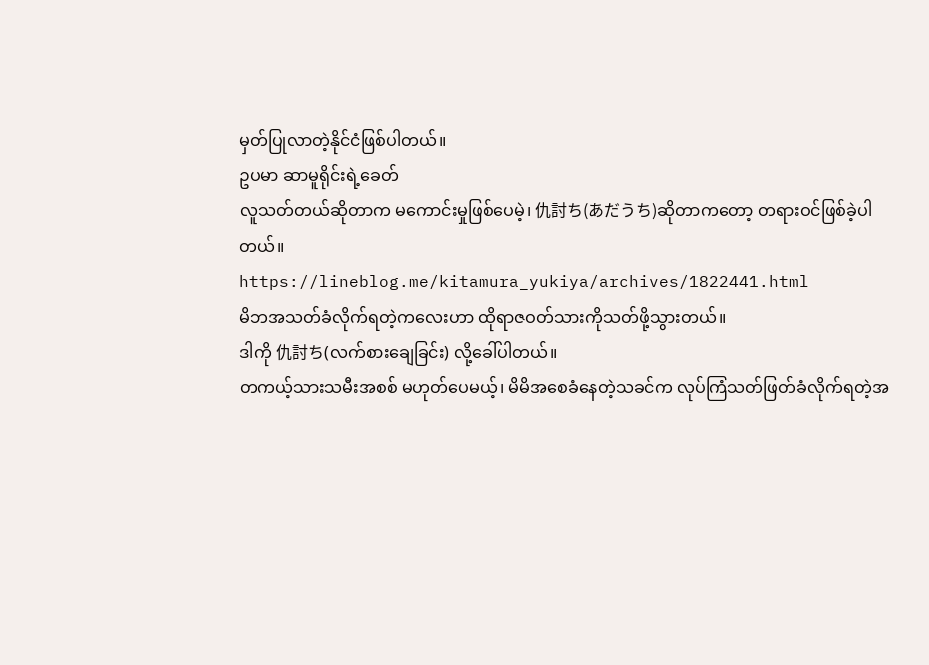မှတ်ပြုလာတဲ့နိုင်ငံဖြစ်ပါတယ်။
ဥပမာ ဆာမူရိုင်းရဲ့ခေတ်
လူသတ်တယ်ဆိုတာက မကောင်းမှုဖြစ်ပေမဲ့၊ 仇討ち(あだうち)ဆိုတာကတော့ တရားဝင်ဖြစ်ခဲ့ပါတယ်။
https://lineblog.me/kitamura_yukiya/archives/1822441.html
မိဘအသတ်ခံလိုက်ရတဲ့ကလေးဟာ ထိုရာဇဝတ်သားကိုသတ်ဖို့သွားတယ်။
ဒါကို 仇討ち(လက်စားချေခြင်း) လို့ခေါ်ပါတယ်။
တကယ့်သားသမီးအစစ် မဟုတ်ပေမယ့်၊ မိမိအစေခံနေတဲ့သခင်က လုပ်ကြံသတ်ဖြတ်ခံလိုက်ရတဲ့အ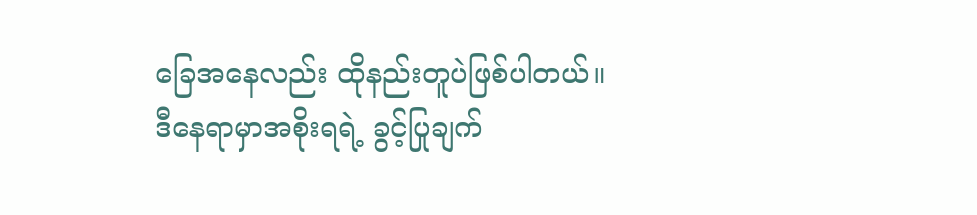ခြေအနေလည်း ထိုနည်းတူပဲဖြစ်ပါတယ်။
ဒီနေရာမှာအစိုးရရဲ့ ခွင့်ပြုချက်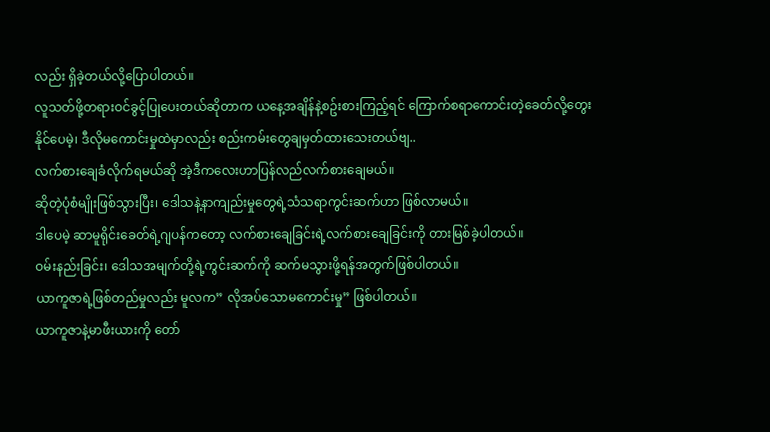လည်း ရှိခဲ့တယ်လို့ပြောပါတယ်။
လူသတ်ဖို့တရားဝင်ခွင့်ပြုပေးတယ်ဆိုတာက ယနေ့အချိန်နဲ့စဥ်းစားကြည့်ရင် ကြောက်စရာကောင်းတဲ့ခေတ်လို့တွေးနိုင်ပေမဲ့၊ ဒီလိုမကောင်းမှုထဲမှာလည်း စည်းကမ်းတွေချမှတ်ထားသေးတယ်ဗျ..
လက်စားချေခံလိုက်ရမယ်ဆို အဲ့ဒီကလေးဟာပြန်လည်လက်စားချေမယ်။
ဆိုတဲ့ပုံစံမျိုးဖြစ်သွားပြီး၊ ဒေါသနဲ့နာကျည်းမှုတွေရဲ့သံသရာကွင်းဆက်ဟာ ဖြစ်လာမယ်။
ဒါပေမဲ့ ဆာမူရိုင်းခေတ်ရဲ့ဂျပန်ကတော့ လက်စားချေခြင်းရဲ့လက်စားချေခြင်းကို တားမြစ်ခဲ့ပါတယ်။
ဝမ်းနည်းခြင်း၊ ဒေါသအမျက်တို့ရဲ့ကွင်းဆက်ကို ဆက်မသွားဖို့ရန်အတွက်ဖြစ်ပါတယ်။
ယာကူဇာရဲ့ဖြစ်တည်မှုလည်း မူလက” လိုအပ်သောမကောင်းမှု” ဖြစ်ပါတယ်။
ယာကူဇာနဲ့မာဖီးယားကို တော်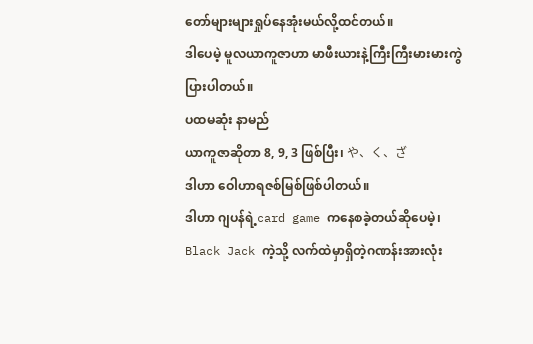တော်များများရှုပ်နေအုံးမယ်လို့ထင်တယ်။
ဒါပေမဲ့ မူလယာကူဇာဟာ မာဖီးယားနဲ့ကြီးကြီးမားမားကွဲပြားပါတယ်။
ပထမဆုံး နာမည်
ယာကူဇာဆိုတာ 8, 9, 3 ဖြစ်ပြီး၊ や、く、ざ
ဒါဟာ ဝေါဟာရဇစ်မြစ်ဖြစ်ပါတယ်။
ဒါဟာ ဂျပန်ရဲ့card game ကနေစခဲ့တယ်ဆိုပေမဲ့၊ Black Jack ကဲ့သို့ လက်ထဲမှာရှိတဲ့ဂဏန်းအားလုံး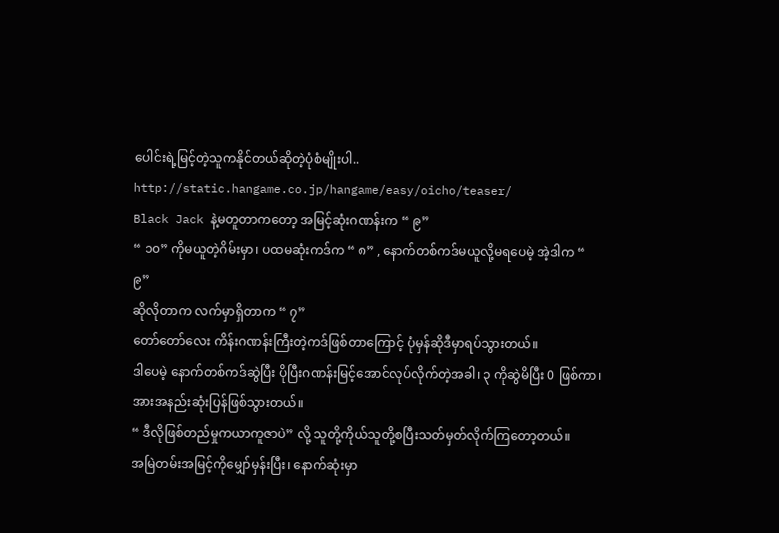ပေါင်းရဲ့မြင့်တဲ့သူကနိုင်တယ်ဆိုတဲ့ပုံစံမျိုးပါ..
http://static.hangame.co.jp/hangame/easy/oicho/teaser/
Black Jack နဲ့မတူတာကတော့ အမြင့်ဆုံးဂဏန်းက “ ၉”
“ ၁၀” ကိုမယူတဲ့ဂိမ်းမှာ၊ ပထမဆုံးကဒ်က “ ၈” , နောက်တစ်ကဒ်မယူလို့မရပေမဲ့ အဲ့ဒါက “ ၉”
ဆိုလိုတာက လက်မှာရှိတာက “ ၇”
တော်တော်လေး ကိန်းဂဏန်းကြီးတဲ့ကဒ်ဖြစ်တာကြောင့် ပုံမှန်ဆိုဒီမှာရပ်သွားတယ်။
ဒါပေမဲ့ နောက်တစ်ကဒ်ဆွဲပြီး ပိုပြီးဂဏန်းမြင့်အောင်လုပ်လိုက်တဲ့အခါ၊ ၃ ကိုဆွဲမိပြီး 0 ဖြစ်ကာ၊ အားအနည်းဆုံးပြန်ဖြစ်သွားတယ်။
“ ဒီလိုဖြစ်တည်မှုကယာကူဇာပဲ” လို့ သူတို့ကိုယ်သူတို့စပြီးသတ်မှတ်လိုက်ကြတော့တယ်။
အမြဲတမ်းအမြင့်ကိုမျှော်မှန်းပြီး၊ နောက်ဆုံးမှာ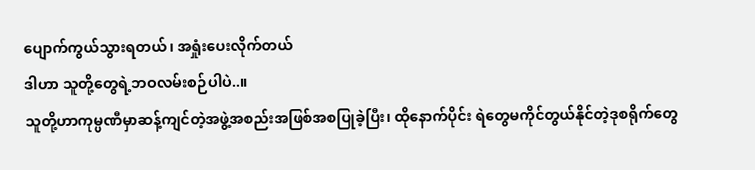ပျောက်ကွယ်သွားရတယ်၊ အရှုံးပေးလိုက်တယ်
ဒါဟာ သူတို့တွေရဲ့ဘဝလမ်းစဉ်ပါပဲ..။
သူတို့ဟာကုမ္ပဏီမှာဆန့်ကျင်တဲ့အဖွဲ့အစည်းအဖြစ်အစပြုခဲ့ပြီး၊ ထိုနောက်ပိုင်း ရဲတွေမကိုင်တွယ်နိုင်တဲ့ဒုစရိုက်တွေ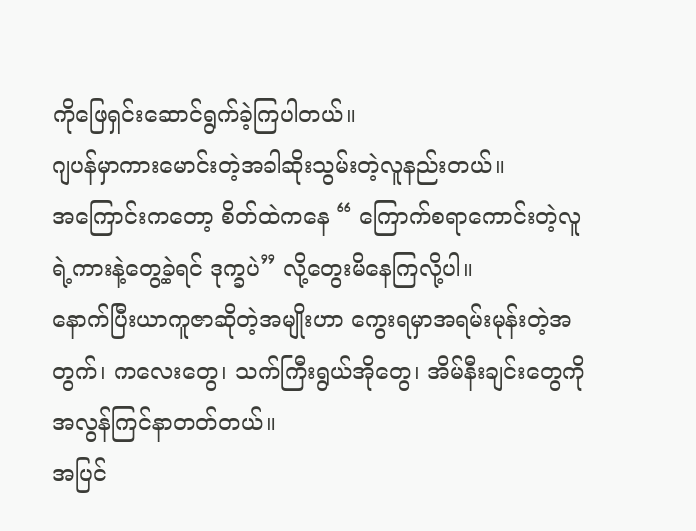ကိုဖြေရှင်းဆောင်ရွက်ခဲ့ကြပါတယ်။
ဂျပန်မှာကားမောင်းတဲ့အခါဆိုးသွမ်းတဲ့လူနည်းတယ်။
အကြောင်းကတော့ စိတ်ထဲကနေ “ ကြောက်စရာကောင်းတဲ့လူရဲ့ကားနဲ့တွေ့ခဲ့ရင် ဒုက္ခပဲ” လို့တွေးမိနေကြလို့ပါ။
နောက်ပြီးယာကူဇာဆိုတဲ့အမျိုးဟာ ကွေးရမှာအရမ်းမုန်းတဲ့အတွက်၊ ကလေးတွေ၊ သက်ကြီးရွယ်အိုတွေ၊ အိမ်နီးချင်းတွေကို အလွန်ကြင်နာတတ်တယ်။
အပြင်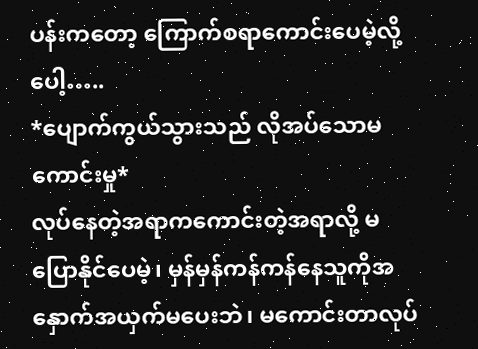ပန်းကတော့ ကြောက်စရာကောင်းပေမဲ့လို့ပေါ့…..
*ပျောက်ကွယ်သွားသည် လိုအပ်သောမကောင်းမှု*
လုပ်နေတဲ့အရာကကောင်းတဲ့အရာလို့ မပြောနိုင်ပေမဲ့၊ မှန်မှန်ကန်ကန်နေသူကိုအနှောက်အယှက်မပေးဘဲ၊ မကောင်းတာလုပ်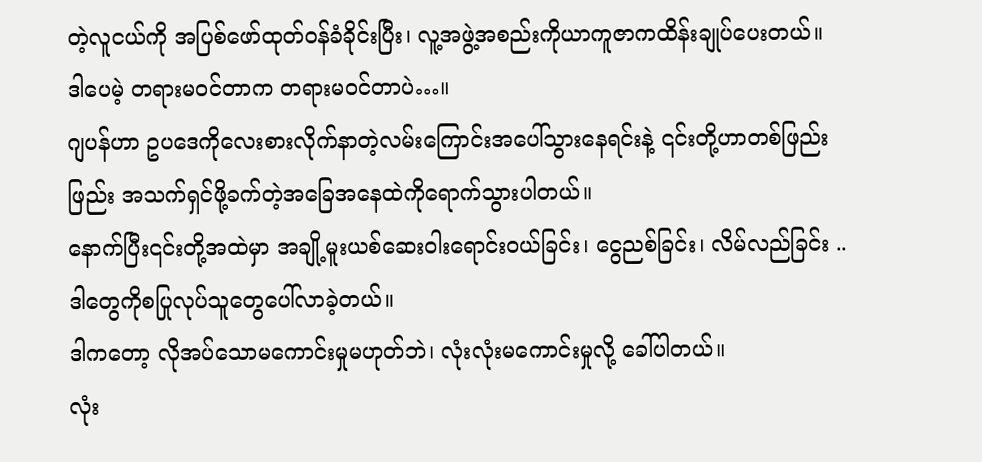တဲ့လူငယ်ကို အပြစ်ဖော်ထုတ်ဝန်ခံခိုင်းပြီး၊ လူ့အဖွဲ့အစည်းကိုယာကူဇာကထိန်းချုပ်ပေးတယ်။
ဒါပေမဲ့ တရားမဝင်တာက တရားမဝင်တာပဲ…။
ဂျပန်ဟာ ဥပဒေကိုလေးစားလိုက်နာတဲ့လမ်းကြောင်းအပေါ်သွားနေရင်းနဲ့ ၎င်းတို့ဟာတစ်ဖြည်းဖြည်း အသက်ရှင်ဖို့ခက်တဲ့အခြေအနေထဲကိုရောက်သွားပါတယ်။
နောက်ပြီး၎င်းတို့အထဲမှာ အချို့မူးယစ်ဆေးဝါးရောင်းဝယ်ခြင်း၊ ငွေညစ်ခြင်း၊ လိမ်လည်ခြင်း .. ဒါတွေကိုစပြုလုပ်သူတွေပေါ်လာခဲ့တယ်။
ဒါကတော့ လိုအပ်သောမကောင်းမှုမဟုတ်ဘဲ၊ လုံးလုံးမကောင်းမှုလို့ ခေါ်ပါတယ်။
လုံး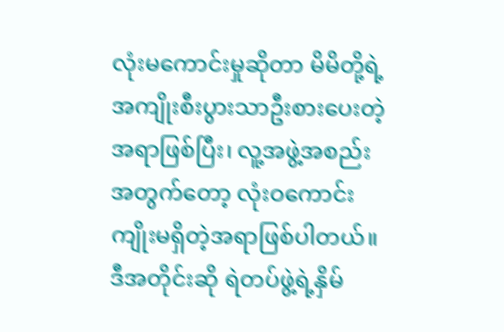လုံးမကောင်းမှုဆိုတာ မိမိတို့ရဲ့အကျိုးစီးပွားသာဦးစားပေးတဲ့အရာဖြစ်ပြီး၊ လူ့အဖွဲ့အစည်းအတွက်တော့ လုံးဝကောင်းကျိုးမရှိတဲ့အရာဖြစ်ပါတယ်။
ဒီအတိုင်းဆို ရဲတပ်ဖွဲ့ရဲ့နှိမ်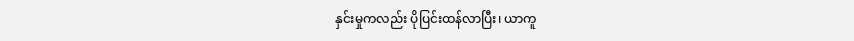နှင်းမှုကလည်း ပိုပြင်းထန်လာပြီး၊ ယာကူ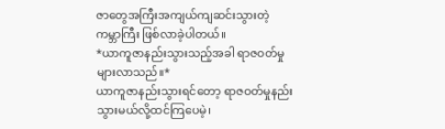ဇာတွေအကြီးအကျယ်ကျဆင်းသွားတဲ့ ကမ္ဘာကြီး ဖြစ်လာခဲ့ပါတယ်။
*ယာကူဇာနည်းသွားသည့်အခါ ရာဇဝတ်မှုများလာသည်။*
ယာကူဇာနည်းသွားရင်တော့ ရာဇဝတ်မှုနည်းသွားမယ်လို့ထင်ကြပေမဲ့၊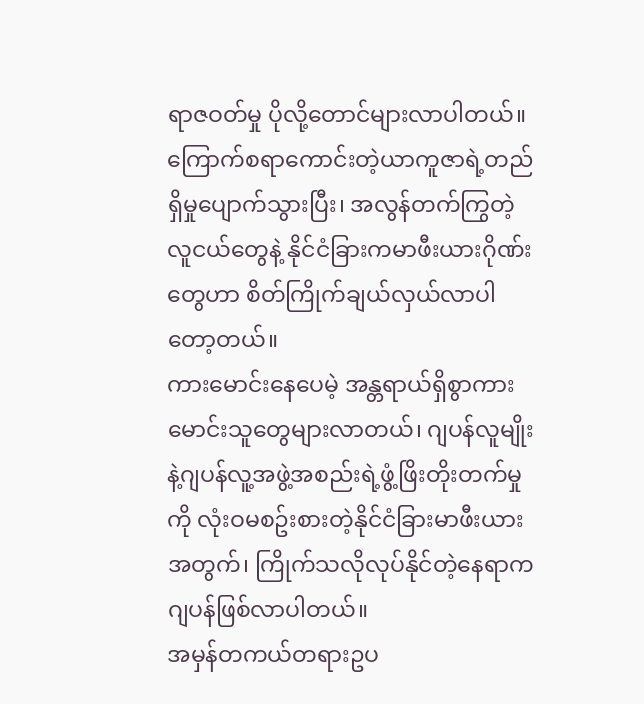ရာဇဝတ်မှု ပိုလို့တောင်များလာပါတယ်။
ကြောက်စရာကောင်းတဲ့ယာကူဇာရဲ့တည်ရှိမှုပျောက်သွားပြီး၊ အလွန်တက်ကြွတဲ့လူငယ်တွေနဲ့ နိုင်ငံခြားကမာဖီးယားဂိုဏ်းတွေဟာ စိတ်ကြိုက်ချယ်လှယ်လာပါတော့တယ်။
ကားမောင်းနေပေမဲ့ အန္တရာယ်ရှိစွာကားမောင်းသူတွေများလာတယ်၊ ဂျပန်လူမျိုးနဲ့ဂျပန်လူ့အဖွဲ့အစည်းရဲ့ဖွံ့ဖြိးတိုးတက်မှုကို လုံးဝမစဥ်းစားတဲ့နိုင်ငံခြားမာဖီးယားအတွက်၊ ကြိုက်သလိုလုပ်နိုင်တဲ့နေရာက ဂျပန်ဖြစ်လာပါတယ်။
အမှန်တကယ်တရားဥပ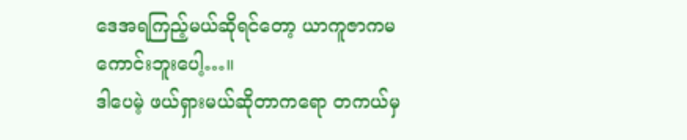ဒေအရကြည့်မယ်ဆိုရင်တော့ ယာကူဇာကမကောင်းဘူးပေါ့…။
ဒါပေမဲ့ ဖယ်ရှားမယ်ဆိုတာကရော တကယ်မှ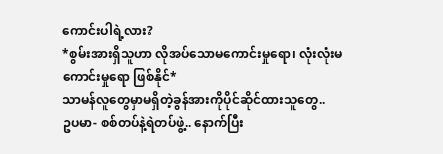ကောင်းပါရဲ့လား?
*စွမ်းအားရှိသူဟာ လိုအပ်သောမကောင်းမှုရော၊ လုံးလုံးမကောင်းမှုရော ဖြစ်နိုင်*
သာမန်လူတွေမှာမရှိတဲ့ခွန်အားကိုပိုင်ဆိုင်ထားသူတွေ..
ဥပမာ- စစ်တပ်နဲ့ရဲတပ်ဖွဲ့.. နောက်ပြီး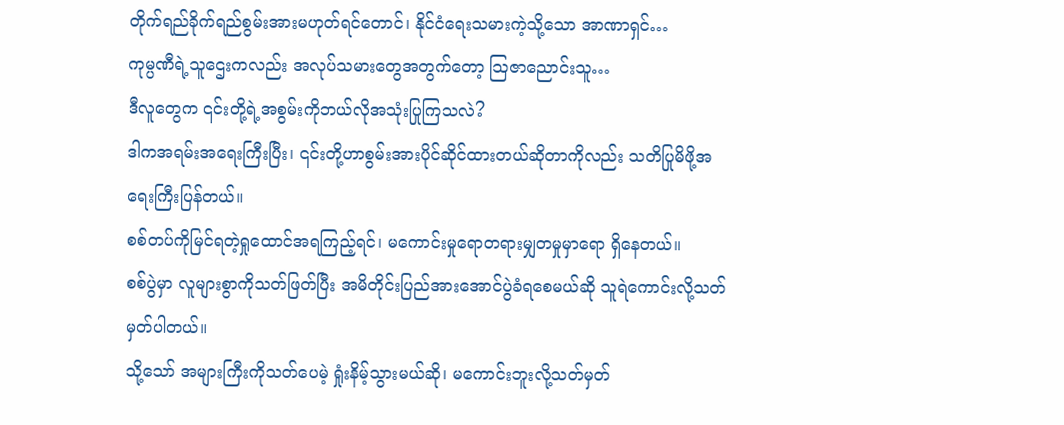တိုက်ရည်ခိုက်ရည်စွမ်းအားမဟုတ်ရင်တောင်၊ နိုင်ငံရေးသမားကဲ့သို့သော အာဏာရှင်…
ကုမ္ပဏီရဲ့သူဌေးကလည်း အလုပ်သမားတွေအတွက်တော့ သြဇာညောင်းသူ…
ဒီလူတွေက ၎င်းတို့ရဲ့အစွမ်းကိုဘယ်လိုအသုံးပြုကြသလဲ?
ဒါကအရမ်းအရေးကြီးပြီး၊ ၎င်းတို့ဟာစွမ်းအားပိုင်ဆိုင်ထားတယ်ဆိုတာကိုလည်း သတိပြုမိဖို့အရေးကြီးပြန်တယ်။
စစ်တပ်ကိုမြင်ရတဲ့ရှုထောင်အရကြည့်ရင်၊ မကောင်းမှုရောတရားမျှတမှုမှာရော ရှိနေတယ်။
စစ်ပွဲမှာ လူများစွာကိုသတ်ဖြတ်ပြီး အမိတိုင်းပြည်အားအောင်ပွဲခံရစေမယ်ဆို သူရဲကောင်းလို့သတ်မှတ်ပါတယ်။
သို့သော် အများကြီးကိုသတ်ပေမဲ့ ရှုံးနိမ့်သွားမယ်ဆို၊ မကောင်းဘူးလို့သတ်မှတ်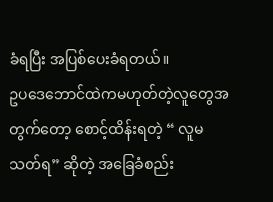ခံရပြီး အပြစ်ပေးခံရတယ်။
ဥပဒေဘောင်ထဲကမဟုတ်တဲ့လူတွေအတွက်တော့ စောင့်ထိန်းရတဲ့ “ လူမသတ်ရ” ဆိုတဲ့ အခြေခံစည်း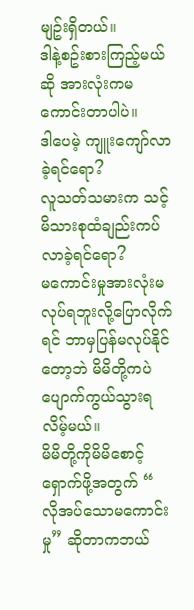မျဥ်းရှိတယ်။
ဒါနဲ့စဥ်းစားကြည့်မယ်ဆို အားလုံးကမကောင်းတာပါပဲ။
ဒါပေမဲ့ ကျူးကျော်လာခဲ့ရင်ရော?
လူသတ်သမားက သင့်မိသားစုထံချည်းကပ်လာခဲ့ရင်ရော?
မကောင်းမှုအားလုံးမလုပ်ရဘူးလို့ပြောလိုက်ရင် ဘာမှပြန်မလုပ်နိုင်တော့ဘဲ မိမိတို့ကပဲပျောက်ကွယ်သွားရလိမ့်မယ်။
မိမိတို့ကိုမိမိစောင့်ရှောက်ဖို့အတွက် “ လိုအပ်သောမကောင်းမှု” ဆိုတာကဘယ်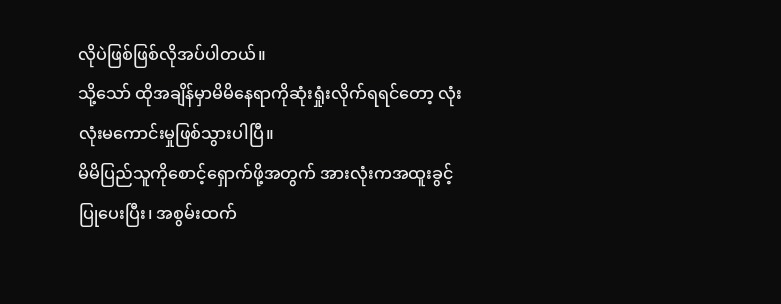လိုပဲဖြစ်ဖြစ်လိုအပ်ပါတယ်။
သို့သော် ထိုအချိန်မှာမိမိနေရာကိုဆုံးရှုံးလိုက်ရရင်တော့ လုံးလုံးမကောင်းမှုဖြစ်သွားပါပြီ။
မိမိပြည်သူကိုစောင့်ရှောက်ဖို့အတွက် အားလုံးကအထူးခွင့်ပြုပေးပြီး၊ အစွမ်းထက်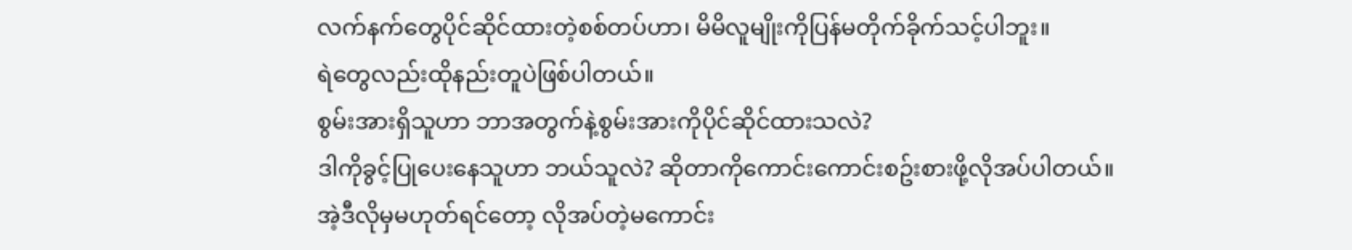လက်နက်တွေပိုင်ဆိုင်ထားတဲ့စစ်တပ်ဟာ၊ မိမိလူမျိုးကိုပြန်မတိုက်ခိုက်သင့်ပါဘူး။
ရဲတွေလည်းထိုနည်းတူပဲဖြစ်ပါတယ်။
စွမ်းအားရှိသူဟာ ဘာအတွက်နဲ့စွမ်းအားကိုပိုင်ဆိုင်ထားသလဲ?
ဒါကိုခွင့်ပြုပေးနေသူဟာ ဘယ်သူလဲ? ဆိုတာကိုကောင်းကောင်းစဥ်းစားဖို့လိုအပ်ပါတယ်။
အဲ့ဒီလိုမှမဟုတ်ရင်တော့ လိုအပ်တဲ့မကောင်း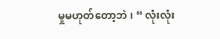မှုမဟုတ်တော့ဘဲ၊ “ လုံးလုံး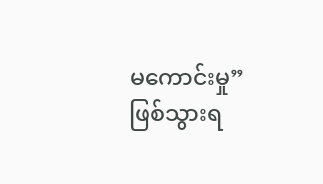မကောင်းမှု” ဖြစ်သွားရ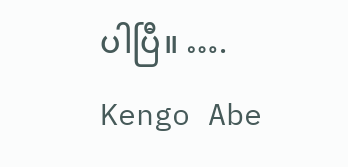ပါပြီ။ ….
Kengo Abe